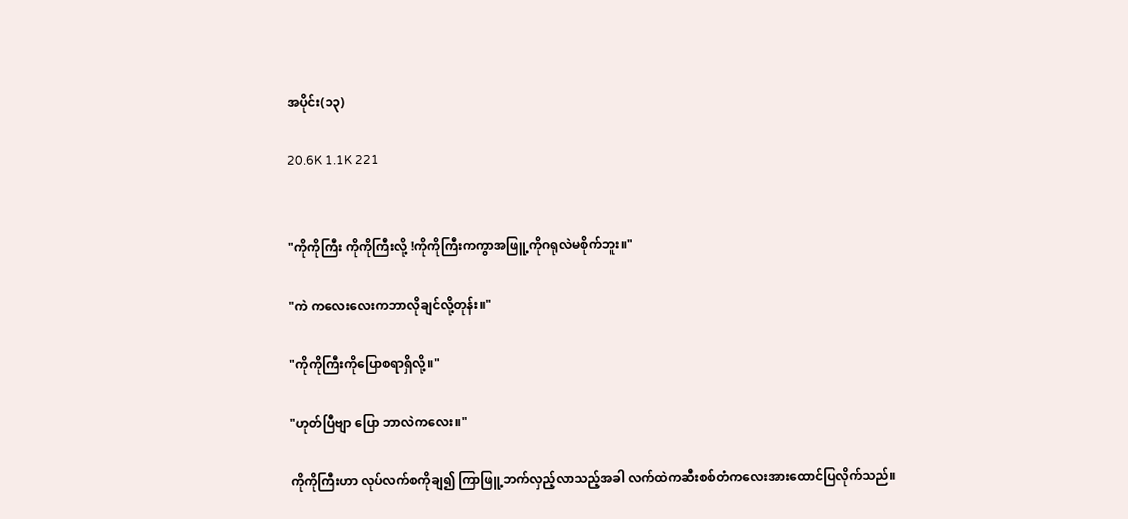အပိုင်း(၁၃)

20.6K 1.1K 221


"ကိုကိုကြီး ကိုကိုကြီးလို့ !ကိုကိုကြီးကကွာအဖြူ့ကိုဂရုလဲမစိုက်ဘူး။"

"ကဲ ကလေးလေးကဘာလိုချင်လို့တုန်း။"

"ကိုကိုကြီးကိုပြောစရာရှိလို့။"

"ဟုတ်ပြီဗျာ ပြော ဘာလဲကလေး။"

ကိုကိုကြီးဟာ လုပ်လက်စကိုချ၍ ကြာဖြူ့ဘက်လှည့်လာသည့်အခါ လက်ထဲကဆီးစစ်တံကလေးအားထောင်ပြလိုက်သည်။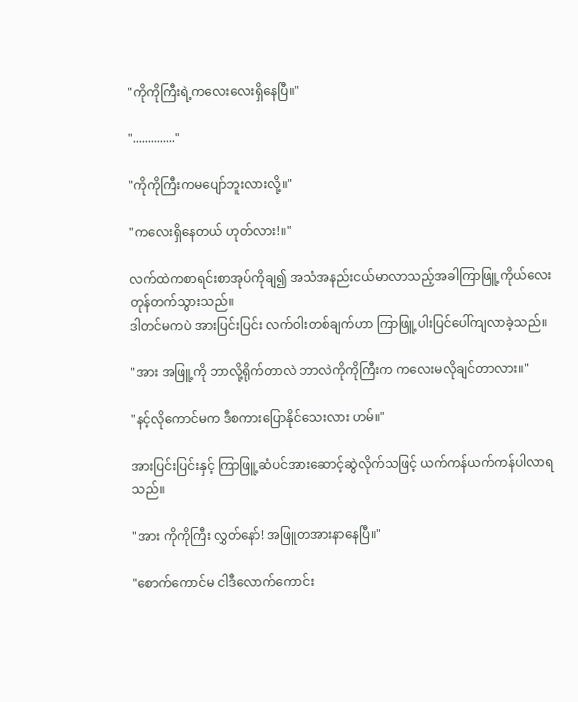"ကိုကိုကြီးရဲ့ကလေးလေးရှိနေပြီ။"

".............."

"ကိုကိုကြီးကမပျော်ဘူးလားလို့။"

"ကလေးရှိနေတယ် ဟုတ်လား!။"

လက်ထဲကစာရင်းစာအုပ်ကိုချ၍ အသံအနည်းငယ်မာလာသည့်အခါကြာဖြူ့ကိုယ်လေးတုန်တက်သွားသည်။
ဒါတင်မကပဲ အားပြင်းပြင်း လက်ဝါးတစ်ချက်ဟာ ကြာဖြူ့ပါးပြင်ပေါ်ကျလာခဲ့သည်။

"အား အဖြူ့ကို ဘာလို့ရိုက်တာလဲ ဘာလဲကိုကိုကြီးက ကလေးမလိုချင်တာလား။"

"နင့်လိုကောင်မက ဒီစကားပြောနိုင်သေးလား ဟမ်။"

အားပြင်းပြင်းနှင့် ကြာဖြူ့ဆံပင်အားဆောင့်ဆွဲလိုက်သဖြင့် ယက်ကန်ယက်ကန်ပါလာရသည်။

"အား ကိုကိုကြီး လွှတ်နော်! အဖြူတအားနာနေပြီ။"

"စောက်ကောင်မ ငါဒီလောက်ကောင်း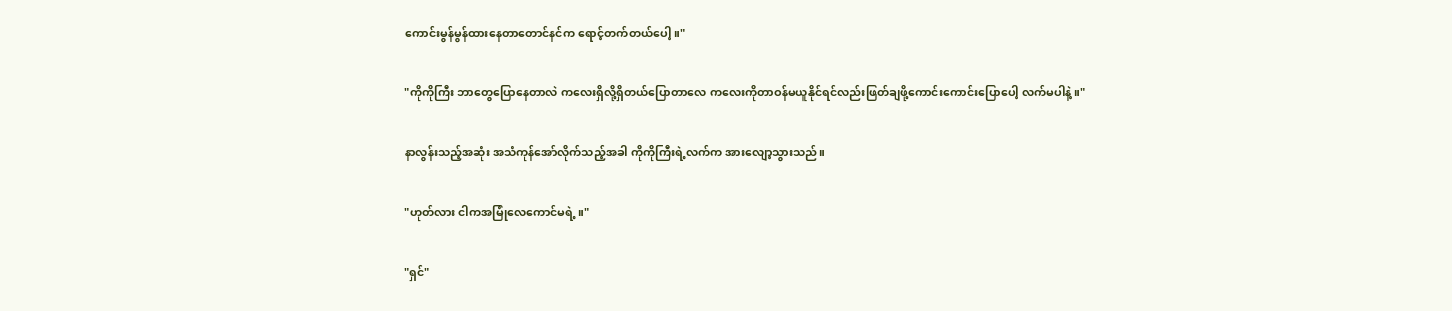ကောင်းမွန်မွန်ထားနေတာတောင်နင်က ရောင့်တက်တယ်ပေါ့။"

"ကိုကိုကြီး ဘာတွေပြောနေတာလဲ ကလေးရှိလို့ရှိတယ်ပြောတာလေ ကလေးကိုတာဝန်မယူနိုင်ရင်လည်းဖြတ်ချ‌ဖို့ကောင်းကောင်းပြောပေါ့ လက်မပါနဲ့။"

နာလွန်းသည့်အဆုံး အသံကုန်အော်လိုက်သည့်အခါ ကိုကိုကြီးရဲ့လက်က အားလျော့သွားသည်။

"ဟုတ်လား ငါကအမြုံလေကောင်မရဲ့။"

"ရှင်"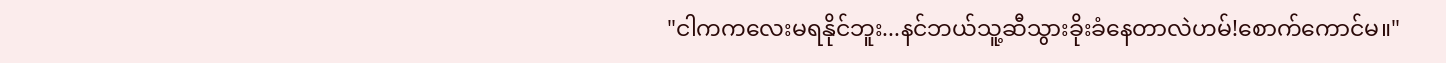"ငါကကလေးမရနိုင်ဘူး...နင်ဘယ်သူ့ဆီသွားခိုးခံနေတာလဲဟမ်!စောက်ကောင်မ။"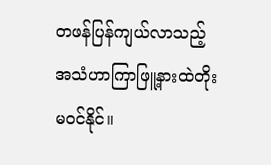တဖန်ပြန်ကျယ်လာသည့်အသံဟာကြာဖြူ့နားထဲတိုးမဝင်နိုင်။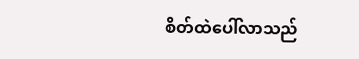စိတ်ထဲပေါ်လာသည်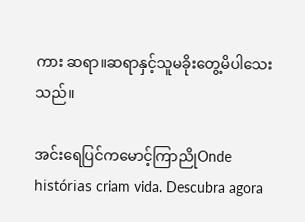ကား ဆရာ။ဆရာနှင့်သူမခိုးတွေ့မိပါသေးသည်။

အင်းရေပြင်ကမောင့်ကြာညိုOnde histórias criam vida. Descubra agora